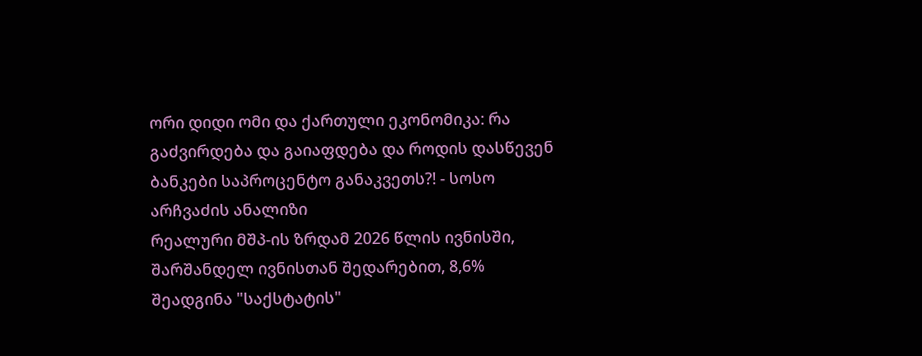ორი დიდი ომი და ქართული ეკონომიკა: რა გაძვირდება და გაიაფდება და როდის დასწევენ ბანკები საპროცენტო განაკვეთს?! - სოსო არჩვაძის ანალიზი
რეალური მშპ-ის ზრდამ 2026 წლის ივნისში, შარშანდელ ივნისთან შედარებით, 8,6% შეადგინა "საქსტატის"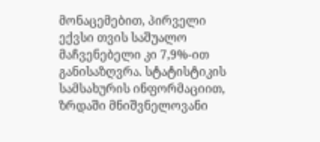მონაცემებით, პირველი ექვსი თვის საშუალო მაჩვენებელი კი 7,9%-ით განისაზღვრა. სტატისტიკის სამსახურის ინფორმაციით, ზრდაში მნიშვნელოვანი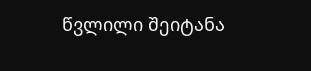წვლილი შეიტანა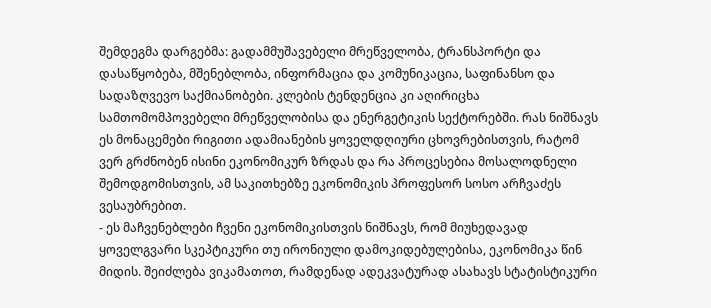შემდეგმა დარგებმა: გადამმუშავებელი მრეწველობა, ტრანსპორტი და დასაწყობება, მშენებლობა, ინფორმაცია და კომუნიკაცია, საფინანსო და სადაზღვევო საქმიანობები. კლების ტენდენცია კი აღირიცხა სამთომომპოვებელი მრეწველობისა და ენერგეტიკის სექტორებში. რას ნიშნავს ეს მონაცემები რიგითი ადამიანების ყოველდღიური ცხოვრებისთვის, რატომ ვერ გრძნობენ ისინი ეკონომიკურ ზრდას და რა პროცესებია მოსალოდნელი შემოდგომისთვის, ამ საკითხებზე ეკონომიკის პროფესორ სოსო არჩვაძეს ვესაუბრებით.
- ეს მაჩვენებლები ჩვენი ეკონომიკისთვის ნიშნავს, რომ მიუხედავად ყოველგვარი სკეპტიკური თუ ირონიული დამოკიდებულებისა, ეკონომიკა წინ მიდის. შეიძლება ვიკამათოთ, რამდენად ადეკვატურად ასახავს სტატისტიკური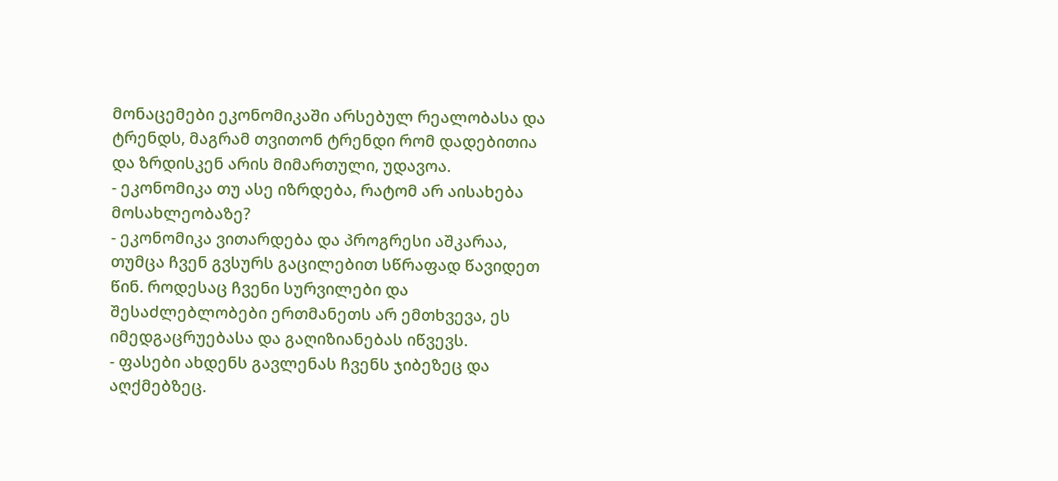მონაცემები ეკონომიკაში არსებულ რეალობასა და ტრენდს, მაგრამ თვითონ ტრენდი რომ დადებითია და ზრდისკენ არის მიმართული, უდავოა.
- ეკონომიკა თუ ასე იზრდება, რატომ არ აისახება მოსახლეობაზე?
- ეკონომიკა ვითარდება და პროგრესი აშკარაა, თუმცა ჩვენ გვსურს გაცილებით სწრაფად წავიდეთ წინ. როდესაც ჩვენი სურვილები და შესაძლებლობები ერთმანეთს არ ემთხვევა, ეს იმედგაცრუებასა და გაღიზიანებას იწვევს.
- ფასები ახდენს გავლენას ჩვენს ჯიბეზეც და აღქმებზეც.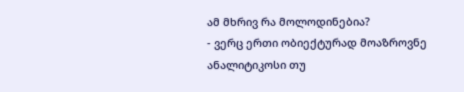ამ მხრივ რა მოლოდინებია?
- ვერც ერთი ობიექტურად მოაზროვნე ანალიტიკოსი თუ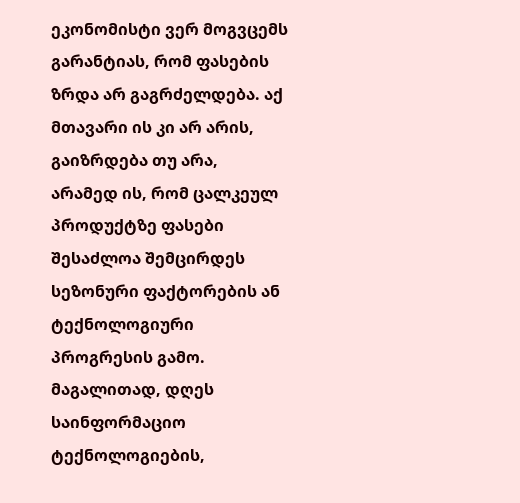ეკონომისტი ვერ მოგვცემს გარანტიას, რომ ფასების ზრდა არ გაგრძელდება. აქ მთავარი ის კი არ არის, გაიზრდება თუ არა, არამედ ის, რომ ცალკეულ პროდუქტზე ფასები შესაძლოა შემცირდეს სეზონური ფაქტორების ან ტექნოლოგიური პროგრესის გამო. მაგალითად, დღეს საინფორმაციო ტექნოლოგიების,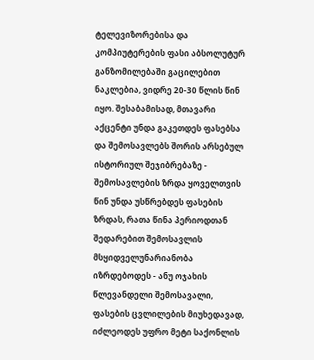ტელევიზორებისა და კომპიუტერების ფასი აბსოლუტურ განზომილებაში გაცილებით ნაკლებია, ვიდრე 20-30 წლის წინ იყო. შესაბამისად, მთავარი აქცენტი უნდა გაკეთდეს ფასებსა და შემოსავლებს შორის არსებულ ისტორიულ შეჯიბრებაზე - შემოსავლების ზრდა ყოველთვის წინ უნდა უსწრებდეს ფასების ზრდას, რათა წინა პერიოდთან შედარებით შემოსავლის მსყიდველუნარიანობა იზრდებოდეს - ანუ ოჯახის წლევანდელი შემოსავალი, ფასების ცვლილების მიუხედავად, იძლეოდეს უფრო მეტი საქონლის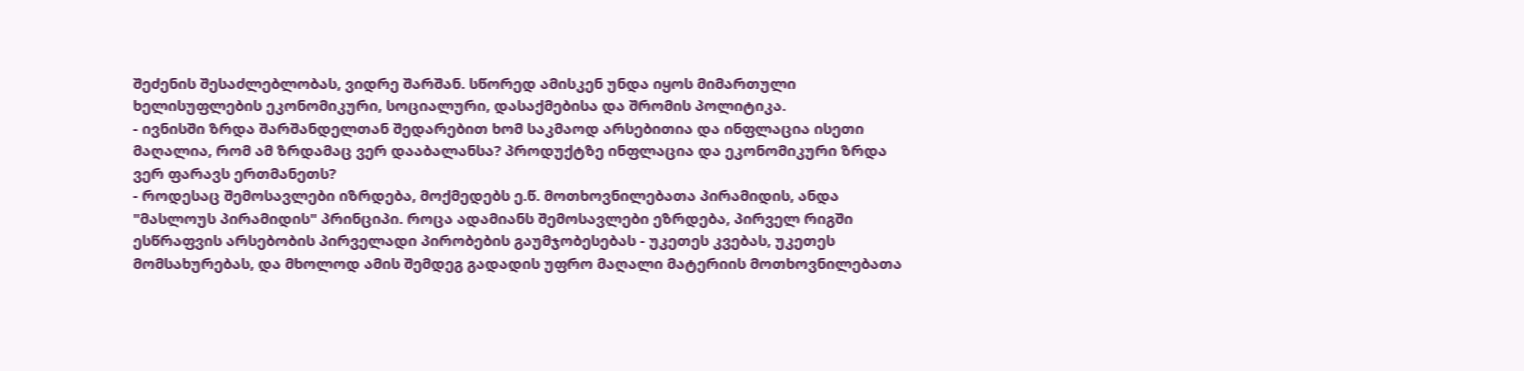შეძენის შესაძლებლობას, ვიდრე შარშან. სწორედ ამისკენ უნდა იყოს მიმართული ხელისუფლების ეკონომიკური, სოციალური, დასაქმებისა და შრომის პოლიტიკა.
- ივნისში ზრდა შარშანდელთან შედარებით ხომ საკმაოდ არსებითია და ინფლაცია ისეთი მაღალია, რომ ამ ზრდამაც ვერ დააბალანსა? პროდუქტზე ინფლაცია და ეკონომიკური ზრდა ვერ ფარავს ერთმანეთს?
- როდესაც შემოსავლები იზრდება, მოქმედებს ე.წ. მოთხოვნილებათა პირამიდის, ანდა "მასლოუს პირამიდის" პრინციპი. როცა ადამიანს შემოსავლები ეზრდება, პირველ რიგში ესწრაფვის არსებობის პირველადი პირობების გაუმჯობესებას - უკეთეს კვებას, უკეთეს მომსახურებას, და მხოლოდ ამის შემდეგ გადადის უფრო მაღალი მატერიის მოთხოვნილებათა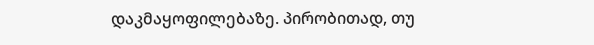დაკმაყოფილებაზე. პირობითად, თუ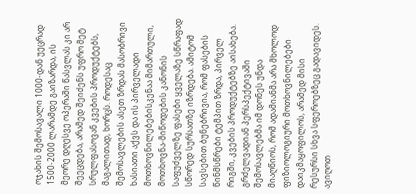ოჯახის შემოსავალი 1000-დან უეცრად 1500-2000 ლარამდე გაიზარდა, ის მეორე დღესვე ოპერაში წასვლას კი არ შეეცდება, არამედ შეიძენს უფრო მეტ სრულფასოვან კვების პროდუქტებს, მაგალითად, ხორცს. როდესაც შემოსავლების ასეთ ზრდას მასობრივი ხასიათი აქვს და ის პირველადი მოთხოვნილებებისკენაა მიმართული, მოთხოვნა-მიწოდების კანონის საფუძველზე ფასები ყველაზე სწრაფად სწორედ სურსათზე იზრდება. ამიტომ სავსებით ბუნებრივია, რომ ფასების წინმსწრები ტემპით ზრდა, პირველ რიგში, კვების პროდუქტებზე აისახება.
გრძელვადიან პერსპექტივაში შემოსავლებმა იმ დონეს უნდა მიაღწიოს, რომ ადამიანმა არა მხოლოდ ფიზიოლოგიური მოთხოვნილებები დაიკმაყოფილოს, არამედ მისი რესურსი სხვა სფეროებზეც გადავიდეს. ავიღოთ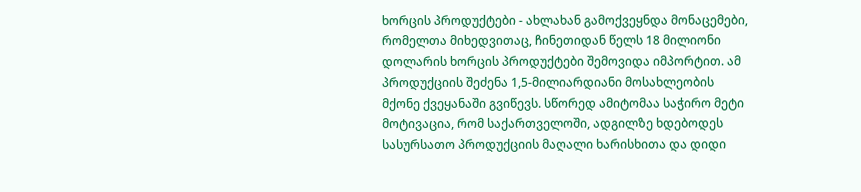ხორცის პროდუქტები - ახლახან გამოქვეყნდა მონაცემები, რომელთა მიხედვითაც, ჩინეთიდან წელს 18 მილიონი დოლარის ხორცის პროდუქტები შემოვიდა იმპორტით. ამ პროდუქციის შეძენა 1,5-მილიარდიანი მოსახლეობის მქონე ქვეყანაში გვიწევს. სწორედ ამიტომაა საჭირო მეტი მოტივაცია, რომ საქართველოში, ადგილზე ხდებოდეს სასურსათო პროდუქციის მაღალი ხარისხითა და დიდი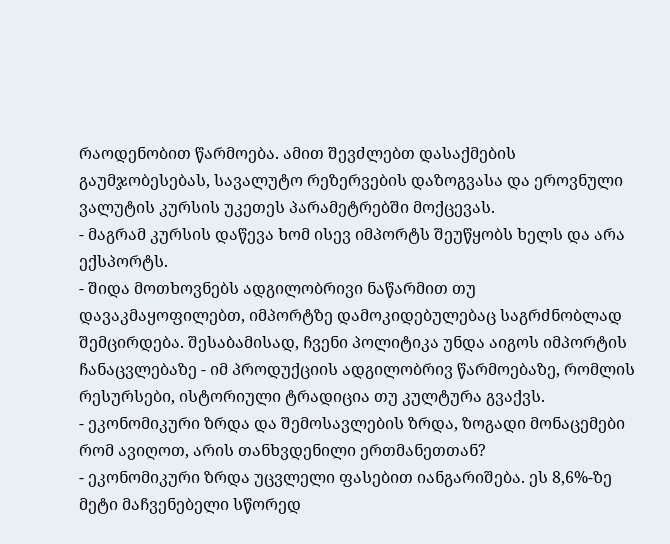რაოდენობით წარმოება. ამით შევძლებთ დასაქმების გაუმჯობესებას, სავალუტო რეზერვების დაზოგვასა და ეროვნული ვალუტის კურსის უკეთეს პარამეტრებში მოქცევას.
- მაგრამ კურსის დაწევა ხომ ისევ იმპორტს შეუწყობს ხელს და არა ექსპორტს.
- შიდა მოთხოვნებს ადგილობრივი ნაწარმით თუ დავაკმაყოფილებთ, იმპორტზე დამოკიდებულებაც საგრძნობლად შემცირდება. შესაბამისად, ჩვენი პოლიტიკა უნდა აიგოს იმპორტის ჩანაცვლებაზე - იმ პროდუქციის ადგილობრივ წარმოებაზე, რომლის რესურსები, ისტორიული ტრადიცია თუ კულტურა გვაქვს.
- ეკონომიკური ზრდა და შემოსავლების ზრდა, ზოგადი მონაცემები რომ ავიღოთ, არის თანხვდენილი ერთმანეთთან?
- ეკონომიკური ზრდა უცვლელი ფასებით იანგარიშება. ეს 8,6%-ზე მეტი მაჩვენებელი სწორედ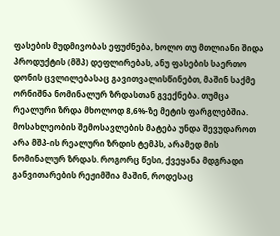ფასების მუდმივობას ეფუძნება, ხოლო თუ მთლიანი შიდა პროდუქტის (მშპ) დეფლირებას, ანუ ფასების საერთო დონის ცვლილებასაც გავითვალისწინებთ, მაშინ საქმე ორნიშნა ნომინალურ ზრდასთან გვექნება. თუმცა რეალური ზრდა მხოლოდ 8,6%-ზე მეტის ფარგლებშია. მოსახლეობის შემოსავლების მატება უნდა შევუდაროთ არა მშპ-ის რეალური ზრდის ტემპს, არამედ მის ნომინალურ ზრდას. როგორც წესი, ქვეყანა მდგრადი განვითარების რეჟიმშია მაშინ, როდესაც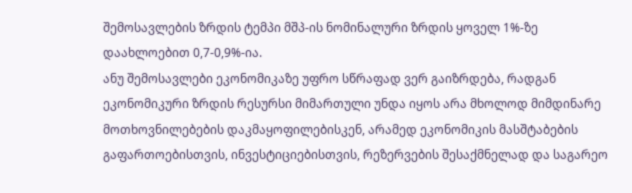შემოსავლების ზრდის ტემპი მშპ-ის ნომინალური ზრდის ყოველ 1%-ზე დაახლოებით 0,7-0,9%-ია.
ანუ შემოსავლები ეკონომიკაზე უფრო სწრაფად ვერ გაიზრდება, რადგან ეკონომიკური ზრდის რესურსი მიმართული უნდა იყოს არა მხოლოდ მიმდინარე მოთხოვნილებების დაკმაყოფილებისკენ, არამედ ეკონომიკის მასშტაბების გაფართოებისთვის, ინვესტიციებისთვის, რეზერვების შესაქმნელად და საგარეო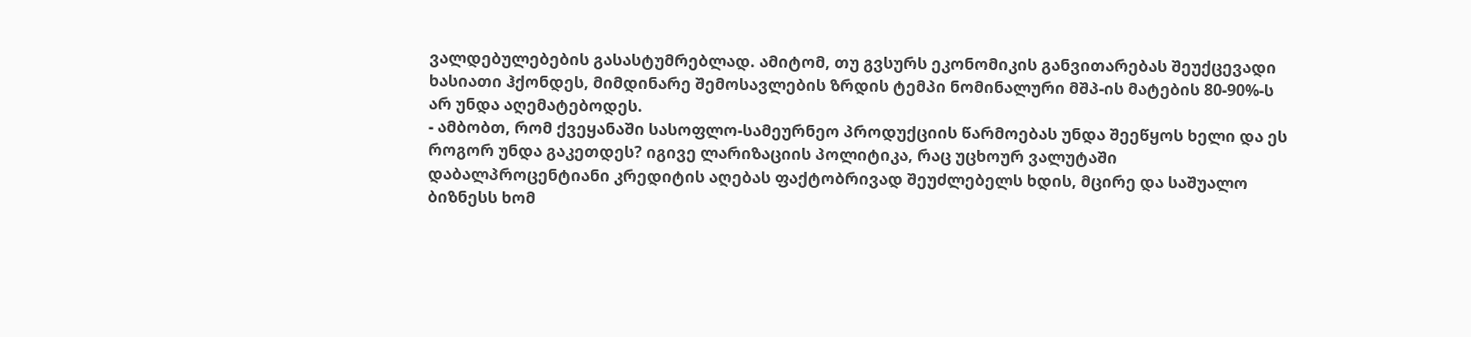ვალდებულებების გასასტუმრებლად. ამიტომ, თუ გვსურს ეკონომიკის განვითარებას შეუქცევადი ხასიათი ჰქონდეს, მიმდინარე შემოსავლების ზრდის ტემპი ნომინალური მშპ-ის მატების 80-90%-ს არ უნდა აღემატებოდეს.
- ამბობთ, რომ ქვეყანაში სასოფლო-სამეურნეო პროდუქციის წარმოებას უნდა შეეწყოს ხელი და ეს როგორ უნდა გაკეთდეს? იგივე ლარიზაციის პოლიტიკა, რაც უცხოურ ვალუტაში დაბალპროცენტიანი კრედიტის აღებას ფაქტობრივად შეუძლებელს ხდის, მცირე და საშუალო ბიზნესს ხომ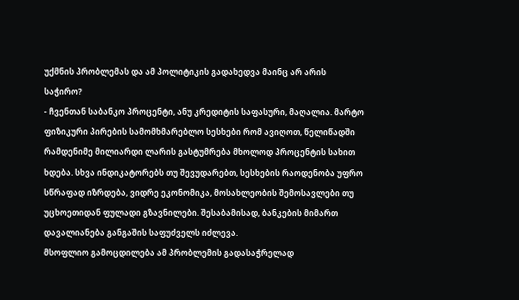უქმნის პრობლემას და ამ პოლიტიკის გადახედვა მაინც არ არის საჭირო?
- ჩვენთან საბანკო პროცენტი, ანუ კრედიტის საფასური, მაღალია. მარტო ფიზიკური პირების სამომხმარებლო სესხები რომ ავიღოთ, წელიწადში რამდენიმე მილიარდი ლარის გასტუმრება მხოლოდ პროცენტის სახით ხდება. სხვა ინდიკატორებს თუ შევუდარებთ, სესხების რაოდენობა უფრო სწრაფად იზრდება, ვიდრე ეკონომიკა, მოსახლეობის შემოსავლები თუ უცხოეთიდან ფულადი გზავნილები. შესაბამისად, ბანკების მიმართ დავალიანება განგაშის საფუძველს იძლევა.
მსოფლიო გამოცდილება ამ პრობლემის გადასაჭრელად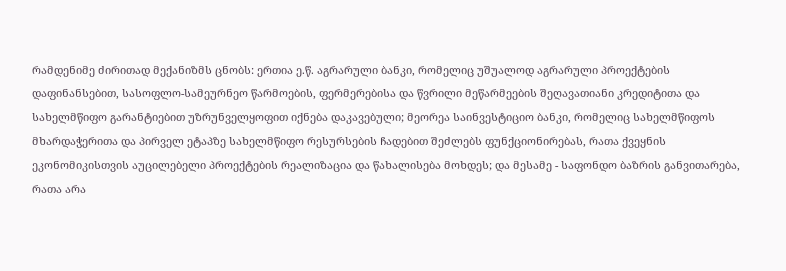რამდენიმე ძირითად მექანიზმს ცნობს: ერთია ე.წ. აგრარული ბანკი, რომელიც უშუალოდ აგრარული პროექტების დაფინანსებით, სასოფლო-სამეურნეო წარმოების, ფერმერებისა და წვრილი მეწარმეების შეღავათიანი კრედიტითა და სახელმწიფო გარანტიებით უზრუნველყოფით იქნება დაკავებული; მეორეა საინვესტიციო ბანკი, რომელიც სახელმწიფოს მხარდაჭერითა და პირველ ეტაპზე სახელმწიფო რესურსების ჩადებით შეძლებს ფუნქციონირებას, რათა ქვეყნის ეკონომიკისთვის აუცილებელი პროექტების რეალიზაცია და წახალისება მოხდეს; და მესამე - საფონდო ბაზრის განვითარება, რათა არა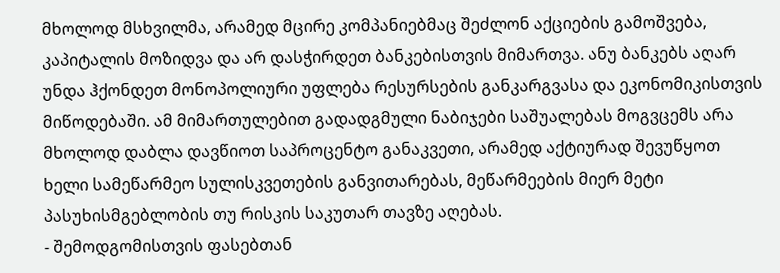მხოლოდ მსხვილმა, არამედ მცირე კომპანიებმაც შეძლონ აქციების გამოშვება, კაპიტალის მოზიდვა და არ დასჭირდეთ ბანკებისთვის მიმართვა. ანუ ბანკებს აღარ უნდა ჰქონდეთ მონოპოლიური უფლება რესურსების განკარგვასა და ეკონომიკისთვის მიწოდებაში. ამ მიმართულებით გადადგმული ნაბიჯები საშუალებას მოგვცემს არა მხოლოდ დაბლა დავწიოთ საპროცენტო განაკვეთი, არამედ აქტიურად შევუწყოთ ხელი სამეწარმეო სულისკვეთების განვითარებას, მეწარმეების მიერ მეტი პასუხისმგებლობის თუ რისკის საკუთარ თავზე აღებას.
- შემოდგომისთვის ფასებთან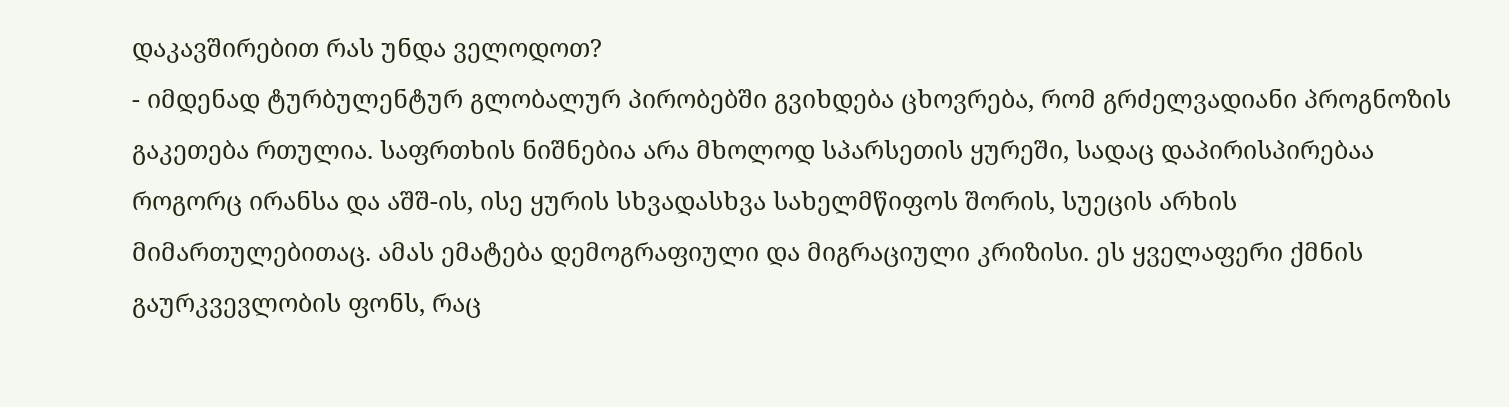დაკავშირებით რას უნდა ველოდოთ?
- იმდენად ტურბულენტურ გლობალურ პირობებში გვიხდება ცხოვრება, რომ გრძელვადიანი პროგნოზის გაკეთება რთულია. საფრთხის ნიშნებია არა მხოლოდ სპარსეთის ყურეში, სადაც დაპირისპირებაა როგორც ირანსა და აშშ-ის, ისე ყურის სხვადასხვა სახელმწიფოს შორის, სუეცის არხის მიმართულებითაც. ამას ემატება დემოგრაფიული და მიგრაციული კრიზისი. ეს ყველაფერი ქმნის გაურკვევლობის ფონს, რაც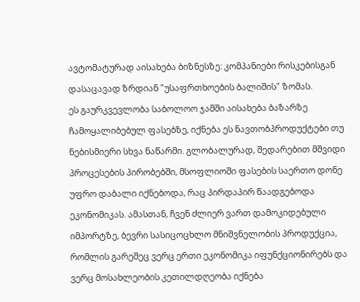ავტომატურად აისახება ბიზნესზე: კომპანიები რისკებისგან დასაცავად ზრდიან "უსაფრთხოების ბალიშის" ზომას.
ეს გაურკვევლობა საბოლოო ჯამში აისახება ბაზარზე ჩამოყალიბებულ ფასებზე, იქნება ეს ნავთობპროდუქტები თუ ნებისმიერი სხვა ნაწარმი. გლობალურად, შედარებით მშვიდი პროცესების პირობებში, მსოფლიოში ფასების საერთო დონე უფრო დაბალი იქნებოდა, რაც პირდაპირ წაადგებოდა ეკონომიკას. ამასთან, ჩვენ ძლიერ ვართ დამოკიდებული იმპორტზე, ბევრი სასიცოცხლო მნიშვნელობის პროდუქცია, რომლის გარეშეც ვერც ერთი ეკონომიკა იფუნქციონირებს და ვერც მოსახლეობის კეთილდღეობა იქნება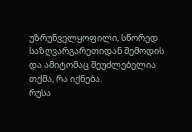უზრუნველყოფილი, სწორედ საზღვარგარეთიდან შემოდის და ამიტომაც შეუძლებელია თქმა, რა იქნება.
რუსა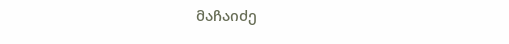მაჩაიძე